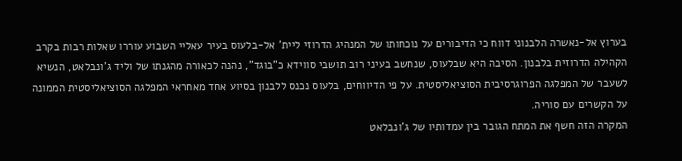בערוץ אל-נאשרה הלבנוני דווח כי הדיבורים על נוכחותו של המנהיג הדרוזי ליית' אל-בלעוס בעיר עאליי השבוע עוררו שאלות רבות בקרב הקהילה הדרוזית בלבנון. הסיבה היא שבלעוס, שנחשב בעיני רוב תושבי סווידא כ"בוגד", נהנה לכאורה מהגנתו של וליד ג'ונבלאט, הנשיא לשעבר של המפלגה הפרוגרסיבית הסוציאליסטית. על פי הדיווחים, בלעוס נכנס ללבנון בסיוע אחד מאחראי המפלגה הסוציאליסטית הממונה על הקשרים עם סוריה.
המקרה הזה חשף את המתח הגובר בין עמדותיו של ג'ונבלאט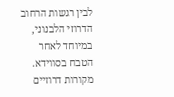לבין רגשות הרחוב הדרוזי הלבנוני, במיוחד לאחר הטבח בסווידא. מקורות דרוזיים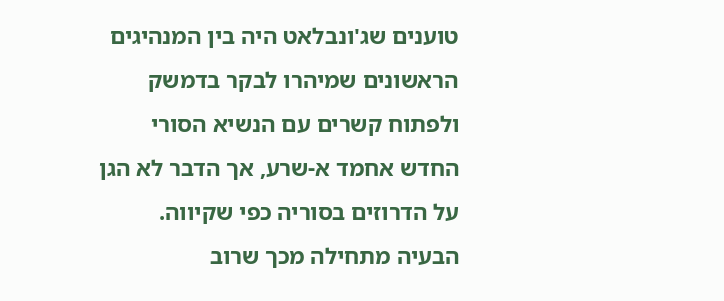טוענים שג'ונבלאט היה בין המנהיגים הראשונים שמיהרו לבקר בדמשק ולפתוח קשרים עם הנשיא הסורי החדש אחמד א-שרע, אך הדבר לא הגן על הדרוזים בסוריה כפי שקיווה.
הבעיה מתחילה מכך שרוב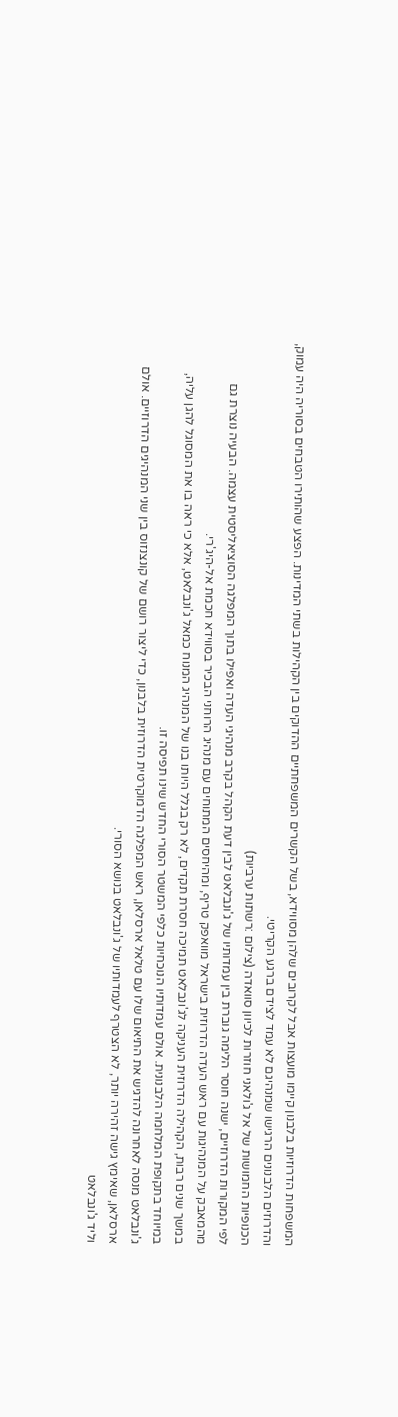המשפחות הדרוזיות בלבנון קיימו מועצות אבל לקרובים שלהן מסווידא, בשל הקשרים המשפחתיים ההדוקים בין הקהילות בשתי המדינות. הפצע שהותירו הטבחים בסוריה היה עמוק, והדרוזים הלבנונים הרגישו שמנהיגם לא עמד לצידם ברגע הקריטי.
הכנופיות החמושות של אל ג'ולאני חוזרות לכיוון סוואדה (צילום :רשתות ערביות)
לפי המקורות הדרוזיים, ישנה חוסר הלימה גוברת בין עמדותיו של ג'ונבלאט לבין דעת הקהל בקרב מנהיגי העדה ואפילו בתוך המפלגה הסוציאליסטית עצמה. הבעיה נוצרת גם מהמאבק על המנהיגות עם ראש העדה הדרוזית בישראל מוואפק טריף, ומהיחסים המתוחים עם מנהיג הרוחני הבכיר בסווידא חכמת אל-היג'רי.
במשך שנים רבות, הקהילה הדרוזית העניקה לג'ונבלאט תמיכה חסרת תקדים, לא רק בגלל היותו בנו של המנהיג המנוח כמאל ג'ונבלאט, אלא כי ראה בו את המסוגל להגן עליה, במיוחד בתקופת המלחמה הלבנונית. אולם עמדותיו הנוכחיות כלפי המשטר הסורי החדש שינו תפיסה זו.
ג'ונבלאט מנסה לאחרונה להדגיש את התיאום שלו עם טלאל ארסלאן, ראש המפלגה הדמוקרטית הדרוזית בלבנון, כדי ליצור רושם של קונצנזוס בין שני המנהיגים הדרוזיים. אולם ארסלאן, שאימץ גישה זהירה יותר, לא הצטרף לעמדותיו של ג'ונבלאט בנושא הסורי.
וליד ג'ונבלאט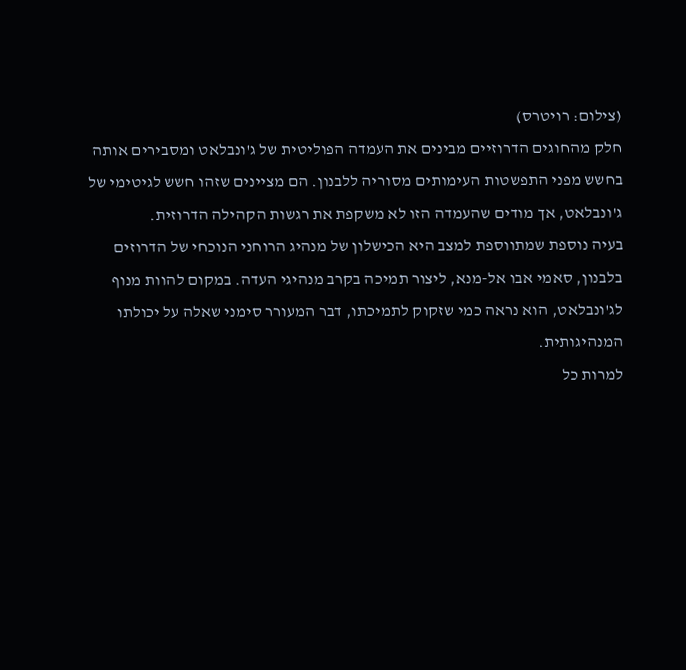(צילום: רויטרס)
חלק מהחוגים הדרוזיים מבינים את העמדה הפוליטית של ג'ונבלאט ומסבירים אותה בחשש מפני התפשטות העימותים מסוריה ללבנון. הם מציינים שזהו חשש לגיטימי של ג'ונבלאט, אך מודים שהעמדה הזו לא משקפת את רגשות הקהילה הדרוזית.
בעיה נוספת שמתווספת למצב היא הכישלון של מנהיג הרוחני הנוכחי של הדרוזים בלבנון, סאמי אבו אל-מנא, ליצור תמיכה בקרב מנהיגי העדה. במקום להוות מנוף לג'ונבלאט, הוא נראה כמי שזקוק לתמיכתו, דבר המעורר סימני שאלה על יכולתו המנהיגותית.
למרות כל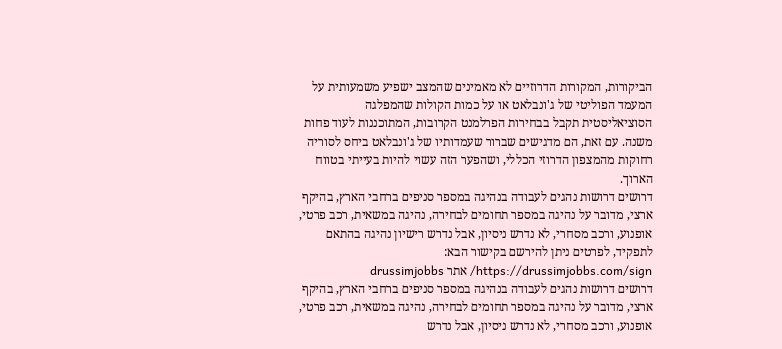הביקורות, המקורות הדרוזיים לא מאמינים שהמצב ישפיע משמעותית על המעמד הפוליטי של ג'ונבלאט או על כמות הקולות שהמפלגה הסוציאליסטית תקבל בבחירות הפרלמנט הקרובות, המתוכננות לעוד פחות משנה. עם זאת, הם מדגישים שברור שעמדותיו של ג'ונבלאט ביחס לסוריה רחוקות מהמצפון הדרוזי הכללי, ושהפער הזה עשוי להיות בעייתי בטווח הארוך.
דרושים דרושות נהגים לעבודה בנהיגה במספר סניפים ברחבי הארץ, בהיקף ארצי, מדובר על נהיגה במספר תחומים לבחירה, נהיגה במשאית, רכב פרטי, אופנוע, ורכב מסחרי, לא נדרש ניסיון, אבל נדרש רישיון נהיגה בהתאם לתפקיד, לפרטים ניתן להירשם בקישור הבא: https://drussimjobbs.com/sign/ אתר drussimjobbs
דרושים דרושות נהגים לעבודה בנהיגה במספר סניפים ברחבי הארץ, בהיקף ארצי, מדובר על נהיגה במספר תחומים לבחירה, נהיגה במשאית, רכב פרטי, אופנוע, ורכב מסחרי, לא נדרש ניסיון, אבל נדרש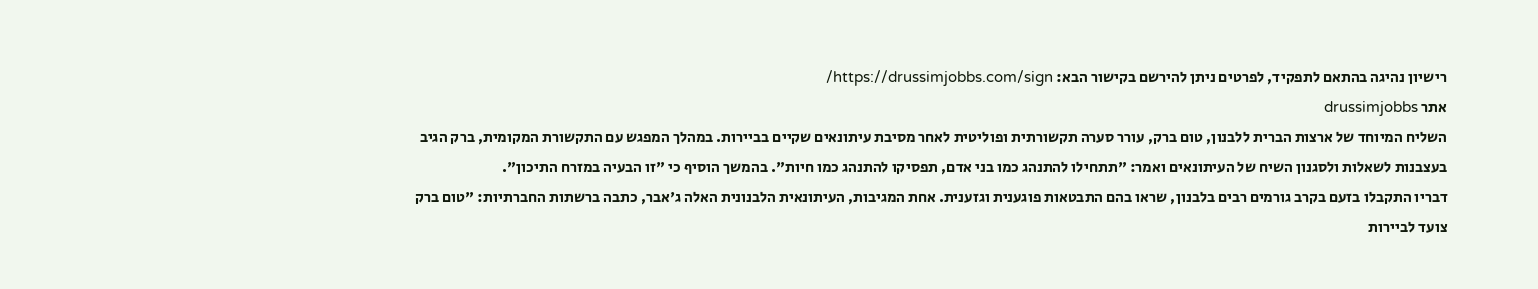רישיון נהיגה בהתאם לתפקיד, לפרטים ניתן להירשם בקישור הבא: https://drussimjobbs.com/sign/
אתר drussimjobbs
השליח המיוחד של ארצות הברית ללבנון, טום ברק, עורר סערה תקשורתית ופוליטית לאחר מסיבת עיתונאים שקיים בביירות. במהלך המפגש עם התקשורת המקומית, ברק הגיב בעצבנות לשאלות ולסגנון השיח של העיתונאים ואמר: "תתחילו להתנהג כמו בני אדם, תפסיקו להתנהג כמו חיות". בהמשך הוסיף כי "זו הבעיה במזרח התיכון".
דבריו התקבלו בזעם בקרב גורמים רבים בלבנון, שראו בהם התבטאות פוגענית וגזענית. אחת המגיבות, העיתונאית הלבנונית האלה ג'אבר, כתבה ברשתות החברתיות: "טום ברק צועד לביירות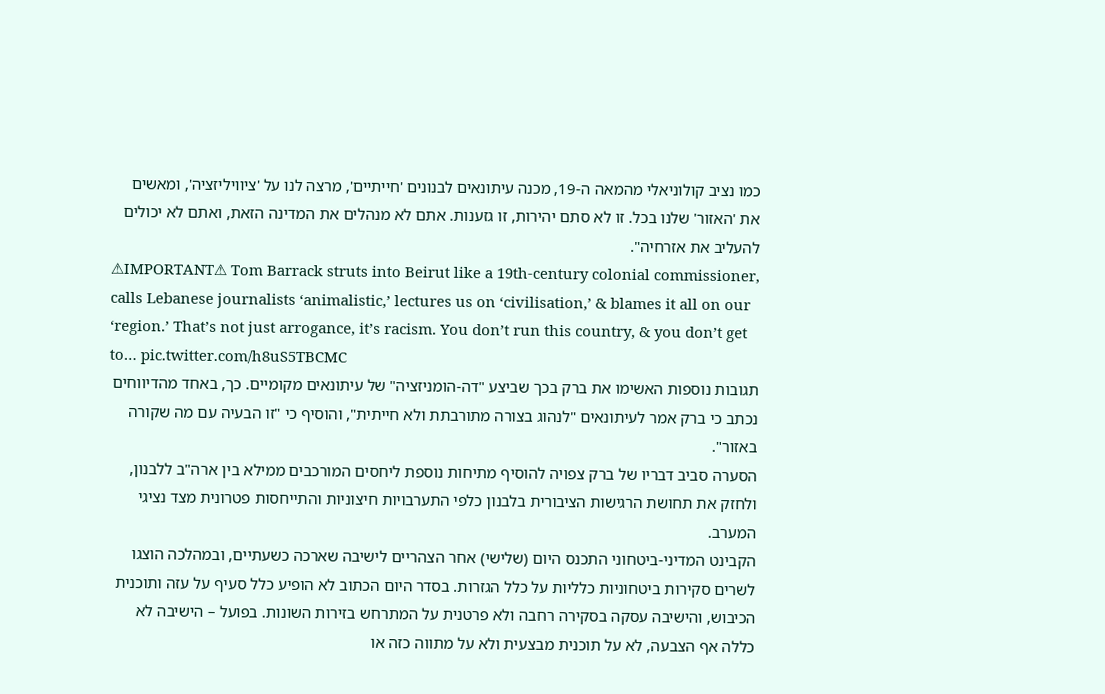כמו נציב קולוניאלי מהמאה ה-19, מכנה עיתונאים לבנונים 'חייתיים', מרצה לנו על 'ציוויליזציה', ומאשים את 'האזור' שלנו בכל. זו לא סתם יהירות, זו גזענות. אתם לא מנהלים את המדינה הזאת, ואתם לא יכולים להעליב את אזרחיה".
⚠IMPORTANT⚠ Tom Barrack struts into Beirut like a 19th-century colonial commissioner, calls Lebanese journalists ‘animalistic,’ lectures us on ‘civilisation,’ & blames it all on our ‘region.’ That’s not just arrogance, it’s racism. You don’t run this country, & you don’t get to… pic.twitter.com/h8uS5TBCMC
תגובות נוספות האשימו את ברק בכך שביצע "דה-הומניזציה" של עיתונאים מקומיים. כך, באחד מהדיווחים נכתב כי ברק אמר לעיתונאים "לנהוג בצורה מתורבתת ולא חייתית", והוסיף כי "זו הבעיה עם מה שקורה באזור".
הסערה סביב דבריו של ברק צפויה להוסיף מתיחות נוספת ליחסים המורכבים ממילא בין ארה"ב ללבנון, ולחזק את תחושת הרגישות הציבורית בלבנון כלפי התערבויות חיצוניות והתייחסות פטרונית מצד נציגי המערב.
הקבינט המדיני-ביטחוני התכנס היום (שלישי) אחר הצהריים לישיבה שארכה כשעתיים, ובמהלכה הוצגו לשרים סקירות ביטחוניות כלליות על כלל הגזרות. בסדר היום הכתוב לא הופיע כלל סעיף על עזה ותוכנית הכיבוש, והישיבה עסקה בסקירה רחבה ולא פרטנית על המתרחש בזירות השונות. בפועל – הישיבה לא כללה אף הצבעה, לא על תוכנית מבצעית ולא על מתווה כזה או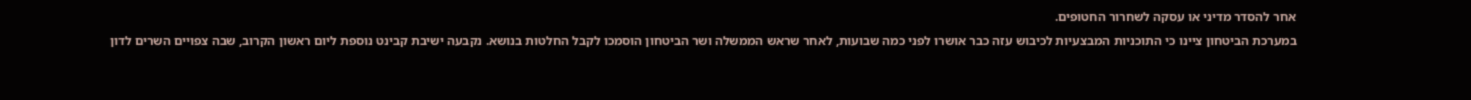אחר להסדר מדיני או עסקה לשחרור החטופים.
במערכת הביטחון ציינו כי התוכניות המבצעיות לכיבוש עזה כבר אושרו לפני כמה שבועות, לאחר שראש הממשלה ושר הביטחון הוסמכו לקבל החלטות בנושא. נקבעה ישיבת קבינט נוספת ליום ראשון הקרוב, שבה צפויים השרים לדון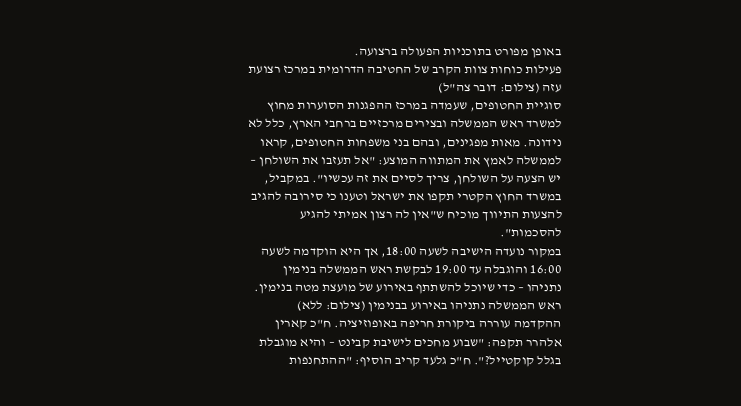באופן מפורט בתוכניות הפעולה ברצועה.
פעילות כוחות צוות הקרב של החטיבה הדרומית במרכז רצועת עזה (צילום: דובר צה"ל)
סוגיית החטופים, שעמדה במרכז ההפגנות הסוערות מחוץ למשרד ראש הממשלה ובצירים מרכזיים ברחבי הארץ, כלל לא נידונה. מאות מפגינים, ובהם בני משפחות החטופים, קראו לממשלה לאמץ את המתווה המוצע: "אל תעזבו את השולחן – יש הצעה על השולחן, צריך לסיים את זה עכשיו". במקביל, במשרד החוץ הקטרי תקפו את ישראל וטענו כי סירובה להגיב להצעות התיווך מוכיח ש"אין לה רצון אמיתי להגיע להסכמות".
במקור נועדה הישיבה לשעה 18:00, אך היא הוקדמה לשעה 16:00 והוגבלה עד 19:00 לבקשת ראש הממשלה בנימין נתניהו – כדי שיוכל להשתתף באירוע של מועצת מטה בנימין.
ראש הממשלה נתניהו באירוע בבנימין (צילום: ללא)
ההקדמה עוררה ביקורת חריפה באופוזיציה. ח"כ קארין אלהרר תקפה: "שבוע מחכים לישיבת קבינט – והיא מוגבלת בגלל קוקטייל?". ח"כ גלעד קריב הוסיף: "ההתחנפות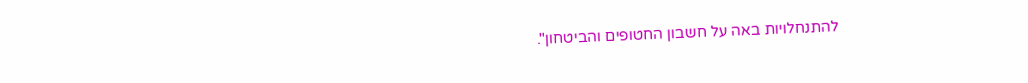להתנחלויות באה על חשבון החטופים והביטחון".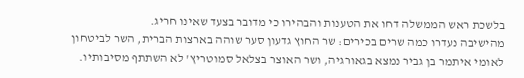בלשכת ראש הממשלה דחו את הטענות והבהירו כי מדובר בצעד שאינו חריג.
מהישיבה נעדרו כמה שרים בכירים: שר החוץ גדעון סער שוהה בארצות הברית, השר לביטחון לאומי איתמר בן גביר נמצא בגאורגיה, ושר האוצר בצלאל סמוטריץ' לא השתתף מסיבותיו.